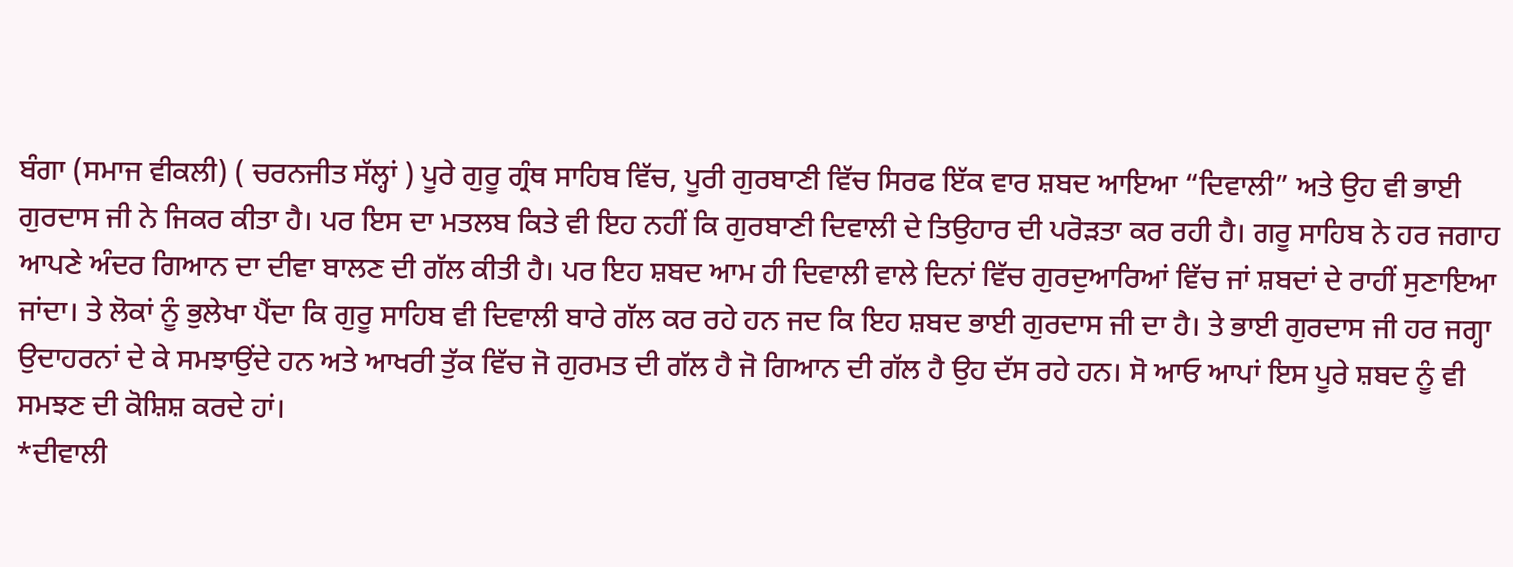ਬੰਗਾ (ਸਮਾਜ ਵੀਕਲੀ) ( ਚਰਨਜੀਤ ਸੱਲ੍ਹਾਂ ) ਪੂਰੇ ਗੁਰੂ ਗ੍ਰੰਥ ਸਾਹਿਬ ਵਿੱਚ, ਪੂਰੀ ਗੁਰਬਾਣੀ ਵਿੱਚ ਸਿਰਫ ਇੱਕ ਵਾਰ ਸ਼ਬਦ ਆਇਆ “ਦਿਵਾਲੀ” ਅਤੇ ਉਹ ਵੀ ਭਾਈ ਗੁਰਦਾਸ ਜੀ ਨੇ ਜਿਕਰ ਕੀਤਾ ਹੈ। ਪਰ ਇਸ ਦਾ ਮਤਲਬ ਕਿਤੇ ਵੀ ਇਹ ਨਹੀਂ ਕਿ ਗੁਰਬਾਣੀ ਦਿਵਾਲੀ ਦੇ ਤਿਉਹਾਰ ਦੀ ਪਰੋੜਤਾ ਕਰ ਰਹੀ ਹੈ। ਗਰੂ ਸਾਹਿਬ ਨੇ ਹਰ ਜਗਾਹ ਆਪਣੇ ਅੰਦਰ ਗਿਆਨ ਦਾ ਦੀਵਾ ਬਾਲਣ ਦੀ ਗੱਲ ਕੀਤੀ ਹੈ। ਪਰ ਇਹ ਸ਼ਬਦ ਆਮ ਹੀ ਦਿਵਾਲੀ ਵਾਲੇ ਦਿਨਾਂ ਵਿੱਚ ਗੁਰਦੁਆਰਿਆਂ ਵਿੱਚ ਜਾਂ ਸ਼ਬਦਾਂ ਦੇ ਰਾਹੀਂ ਸੁਣਾਇਆ ਜਾਂਦਾ। ਤੇ ਲੋਕਾਂ ਨੂੰ ਭੁਲੇਖਾ ਪੈਂਦਾ ਕਿ ਗੁਰੂ ਸਾਹਿਬ ਵੀ ਦਿਵਾਲੀ ਬਾਰੇ ਗੱਲ ਕਰ ਰਹੇ ਹਨ ਜਦ ਕਿ ਇਹ ਸ਼ਬਦ ਭਾਈ ਗੁਰਦਾਸ ਜੀ ਦਾ ਹੈ। ਤੇ ਭਾਈ ਗੁਰਦਾਸ ਜੀ ਹਰ ਜਗ੍ਹਾ ਉਦਾਹਰਨਾਂ ਦੇ ਕੇ ਸਮਝਾਉਂਦੇ ਹਨ ਅਤੇ ਆਖਰੀ ਤੁੱਕ ਵਿੱਚ ਜੋ ਗੁਰਮਤ ਦੀ ਗੱਲ ਹੈ ਜੋ ਗਿਆਨ ਦੀ ਗੱਲ ਹੈ ਉਹ ਦੱਸ ਰਹੇ ਹਨ। ਸੋ ਆਓ ਆਪਾਂ ਇਸ ਪੂਰੇ ਸ਼ਬਦ ਨੂੰ ਵੀ ਸਮਝਣ ਦੀ ਕੋਸ਼ਿਸ਼ ਕਰਦੇ ਹਾਂ।
*ਦੀਵਾਲੀ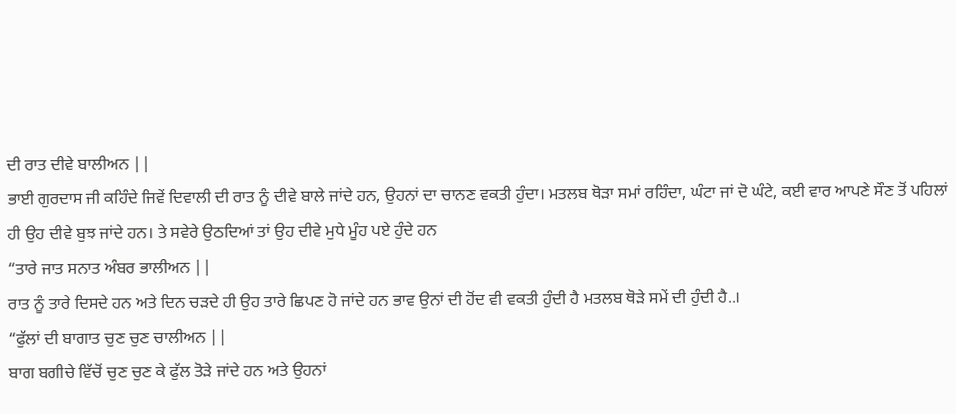ਦੀ ਰਾਤ ਦੀਵੇ ਬਾਲੀਅਨ ||
ਭਾਈ ਗੁਰਦਾਸ ਜੀ ਕਹਿੰਦੇ ਜਿਵੇਂ ਦਿਵਾਲੀ ਦੀ ਰਾਤ ਨੂੰ ਦੀਵੇ ਬਾਲੇ ਜਾਂਦੇ ਹਨ, ਉਹਨਾਂ ਦਾ ਚਾਨਣ ਵਕਤੀ ਹੁੰਦਾ। ਮਤਲਬ ਥੋੜਾ ਸਮਾਂ ਰਹਿੰਦਾ, ਘੰਟਾ ਜਾਂ ਦੋ ਘੰਟੇ, ਕਈ ਵਾਰ ਆਪਣੇ ਸੌਣ ਤੋਂ ਪਹਿਲਾਂ ਹੀ ਉਹ ਦੀਵੇ ਬੁਝ ਜਾਂਦੇ ਹਨ। ਤੇ ਸਵੇਰੇ ਉਠਦਿਆਂ ਤਾਂ ਉਹ ਦੀਵੇ ਮੁਧੇ ਮੂੰਹ ਪਏ ਹੁੰਦੇ ਹਨ
“ਤਾਰੇ ਜਾਤ ਸਨਾਤ ਅੰਬਰ ਭਾਲੀਅਨ ||
ਰਾਤ ਨੂੰ ਤਾਰੇ ਦਿਸਦੇ ਹਨ ਅਤੇ ਦਿਨ ਚੜਦੇ ਹੀ ਉਹ ਤਾਰੇ ਛਿਪਣ ਹੋ ਜਾਂਦੇ ਹਨ ਭਾਵ ਉਨਾਂ ਦੀ ਹੋਂਦ ਵੀ ਵਕਤੀ ਹੁੰਦੀ ਹੈ ਮਤਲਬ ਥੋੜੇ ਸਮੇਂ ਦੀ ਹੁੰਦੀ ਹੈ..।
“ਫੁੱਲਾਂ ਦੀ ਬਾਗਾਤ ਚੁਣ ਚੁਣ ਚਾਲੀਅਨ ||
ਬਾਗ ਬਗੀਚੇ ਵਿੱਚੋਂ ਚੁਣ ਚੁਣ ਕੇ ਫੁੱਲ ਤੋੜੇ ਜਾਂਦੇ ਹਨ ਅਤੇ ਉਹਨਾਂ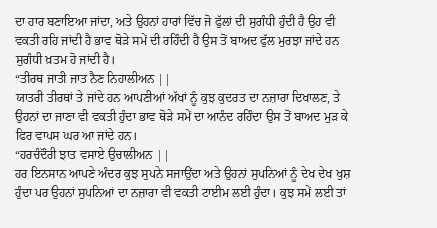ਦਾ ਹਾਰ ਬਣਾਇਆ ਜਾਂਦਾ, ਅਤੇ ਉਹਨਾਂ ਹਾਰਾਂ ਵਿੱਚ ਜੋ ਫੁੱਲਾਂ ਦੀ ਸੁਗੰਧੀ ਹੁੰਦੀ ਹੈ ਉਹ ਵੀ ਵਕਤੀ ਰਹਿ ਜਾਂਦੀ ਹੈ ਭਾਵ ਥੋੜੇ ਸਮੇਂ ਦੀ ਰਹਿੰਦੀ ਹੈ ਉਸ ਤੋਂ ਬਾਅਦ ਫੁੱਲ ਮੁਰਝਾ ਜਾਂਦੇ ਹਨ ਸੁਗੰਧੀ ਖ਼ਤਮ ਹੋ ਜਾਂਦੀ ਹੈ।
“ਤੀਰਥ ਜਾਤੀ ਜਾਤ ਨੈਣ ਨਿਹਾਲੀਅਨ ||
ਯਾਤਰੀ ਤੀਰਥਾਂ ਤੇ ਜਾਂਦੇ ਹਨ ਆਪਣੀਆਂ ਅੱਖਾਂ ਨੂੰ ਕੁਝ ਕੁਦਰਤ ਦਾ ਨਜ਼ਾਰਾ ਦਿਖਾਲਣ, ਤੇ ਉਹਨਾਂ ਦਾ ਜਾਣਾ ਵੀ ਵਕਤੀ ਹੁੰਦਾ ਭਾਵ ਥੋੜੇ ਸਮੇਂ ਦਾ ਆਨੰਦ ਰਹਿੰਦਾ ਉਸ ਤੋਂ ਬਾਅਦ ਮੁੜ ਕੇ ਫਿਰ ਵਾਪਸ ਘਰ ਆ ਜਾਂਦੇ ਹਨ।
“ਹਰਚੰਦੌਰੀ ਝਾਤ ਵਸਾਏ ਉਚਾਲੀਅਨ ||
ਹਰ ਇਨਸਾਨ ਆਪਣੇ ਅੰਦਰ ਕੁਝ ਸੁਪਨੇ ਸਜਾਉਂਦਾ ਅਤੇ ਉਹਨਾਂ ਸੁਪਨਿਆਂ ਨੂੰ ਦੇਖ ਦੇਖ ਖੁਸ਼ ਹੁੰਦਾ ਪਰ ਉਹਨਾਂ ਸੁਪਨਿਆਂ ਦਾ ਨਜ਼ਾਰਾ ਵੀ ਵਕਤੀ ਟਾਈਮ ਲਈ ਹੁੰਦਾ। ਕੁਝ ਸਮੇਂ ਲਈ ਤਾਂ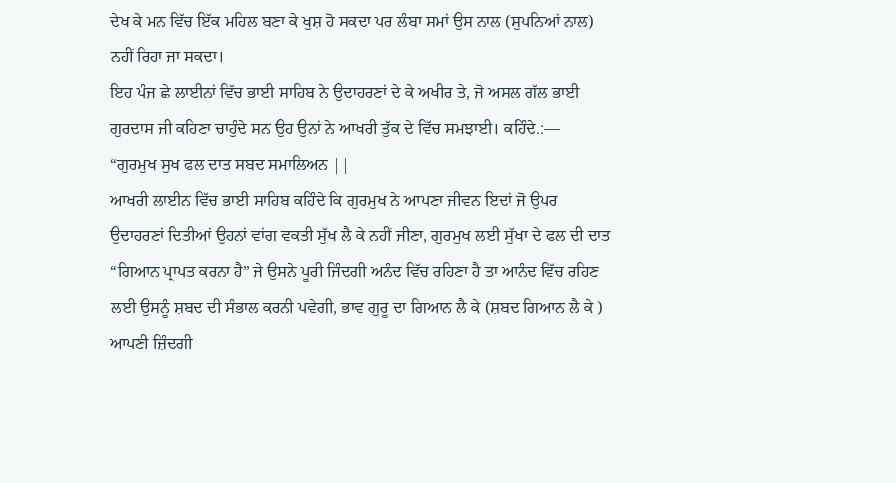ਦੇਖ ਕੇ ਮਨ ਵਿੱਚ ਇੱਕ ਮਹਿਲ ਬਣਾ ਕੇ ਖੁਸ਼ ਹੋ ਸਕਦਾ ਪਰ ਲੰਬਾ ਸਮਾਂ ਉਸ ਨਾਲ (ਸੁਪਨਿਆਂ ਨਾਲ) ਨਹੀਂ ਰਿਹਾ ਜਾ ਸਕਦਾ।
ਇਹ ਪੰਜ ਛੇ ਲਾਈਨਾਂ ਵਿੱਚ ਭਾਈ ਸਾਹਿਬ ਨੇ ਉਦਾਹਰਣਾਂ ਦੇ ਕੇ ਅਖੀਰ ਤੇ, ਜੋ ਅਸਲ ਗੱਲ ਭਾਈ ਗੁਰਦਾਸ ਜੀ ਕਹਿਣਾ ਚਾਹੁੰਦੇ ਸਨ ਉਹ ਉਨਾਂ ਨੇ ਆਖਰੀ ਤੁੱਕ ਦੇ ਵਿੱਚ ਸਮਝਾਈ। ਕਹਿੰਦੇ.:—
“ਗੁਰਮੁਖ ਸੁਖ ਫਲ ਦਾਤ ਸਬਦ ਸਮਾਲਿਅਨ ||
ਆਖਰੀ ਲਾਈਨ ਵਿੱਚ ਭਾਈ ਸਾਹਿਬ ਕਹਿੰਦੇ ਕਿ ਗੁਰਮੁਖ ਨੇ ਆਪਣਾ ਜੀਵਨ ਇਦਾਂ ਜੋ ਉਪਰ ਉਦਾਹਰਣਾਂ ਦਿਤੀਆਂ ਉਹਨਾਂ ਵਾਂਗ ਵਕਤੀ ਸੁੱਖ ਲੈ ਕੇ ਨਹੀਂ ਜੀਣਾ, ਗੁਰਮੁਖ ਲਈ ਸੁੱਖਾ ਦੇ ਫਲ ਦੀ ਦਾਤ “ਗਿਆਨ ਪ੍ਰਾਪਤ ਕਰਨਾ ਹੈ” ਜੇ ਉਸਨੇ ਪੂਰੀ ਜਿੰਦਗੀ ਅਨੰਦ ਵਿੱਚ ਰਹਿਣਾ ਹੈ ਤਾ ਆਨੰਦ ਵਿੱਚ ਰਹਿਣ ਲਈ ਉਸਨੂੰ ਸ਼ਬਦ ਦੀ ਸੰਭਾਲ ਕਰਨੀ ਪਵੇਗੀ, ਭਾਵ ਗੁਰੂ ਦਾ ਗਿਆਨ ਲੈ ਕੇ (ਸ਼ਬਦ ਗਿਆਨ ਲੈ ਕੇ ) ਆਪਣੀ ਜ਼ਿੰਦਗੀ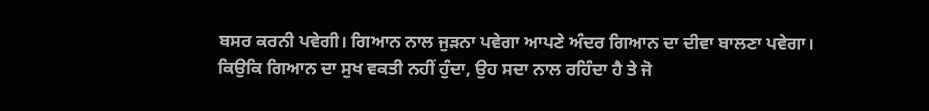ਬਸਰ ਕਰਨੀ ਪਵੇਗੀ। ਗਿਆਨ ਨਾਲ ਜੁੜਨਾ ਪਵੇਗਾ ਆਪਣੇ ਅੰਦਰ ਗਿਆਨ ਦਾ ਦੀਵਾ ਬਾਲਣਾ ਪਵੇਗਾ।
ਕਿਉਕਿ ਗਿਆਨ ਦਾ ਸੁਖ ਵਕਤੀ ਨਹੀਂ ਹੁੰਦਾ, ਉਹ ਸਦਾ ਨਾਲ ਰਹਿੰਦਾ ਹੈ ਤੇ ਜੋ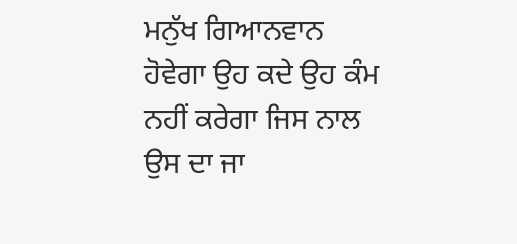ਮਨੁੱਖ ਗਿਆਨਵਾਨ ਹੋਵੇਗਾ ਉਹ ਕਦੇ ਉਹ ਕੰਮ ਨਹੀਂ ਕਰੇਗਾ ਜਿਸ ਨਾਲ ਉਸ ਦਾ ਜਾ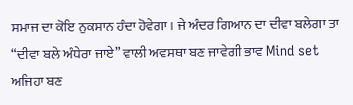ਸਮਾਜ ਦਾ ਕੋਇ ਨੁਕਸਾਨ ਹੰਦਾ ਹੋਵੇਗਾ। ਜੇ ਅੰਦਰ ਗਿਆਨ ਦਾ ਦੀਵਾ ਬਲੇਗਾ ਤਾ “ਦੀਵਾ ਬਲੇ ਅੰਧੇਰਾ ਜਾਏ” ਵਾਲੀ ਅਵਸਥਾ ਬਣ ਜਾਵੇਗੀ ਭਾਵ Mind set ਅਜਿਹਾ ਬਣ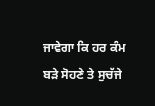ਜਾਵੇਗਾ ਕਿ ਹਰ ਕੰਮ ਬੜੇ ਸੋਹਣੇ ਤੇ ਸੁਚੱਜੇ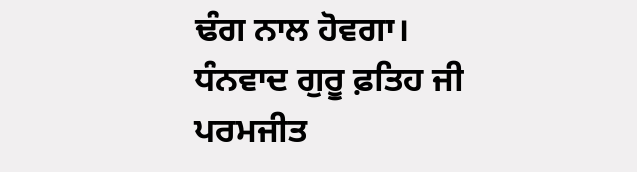ਢੰਗ ਨਾਲ ਹੋਵਗਾ।
ਧੰਨਵਾਦ ਗੁਰੂ ਫ਼ਤਿਹ ਜੀ
ਪਰਮਜੀਤ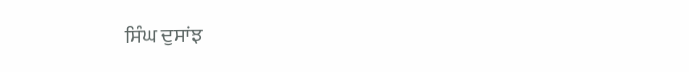ਸਿੰਘ ਦੁਸਾਂਝ